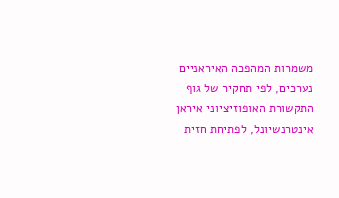משמרות המהפכה האיראניים נערכים, לפי תחקיר של גוף התקשורת האופוזיציוני איראן אינטרנשיונל, לפתיחת חזית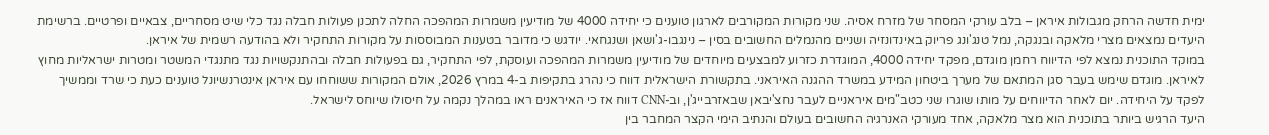ימית חדשה הרחק מגבולות איראן – בלב עורקי המסחר של מזרח אסיה. שני מקורות המקורבים לארגון טוענים כי יחידה 4000 של מודיעין משמרות המהפכה החלה לתכנן פעולות חבלה נגד כלי שיט מסחריים, צבאיים ופרטיים. ברשימת היעדים נמצאים מצרי מלאקה ובנגקה, נמל טנג'ונג פריוק באינדונזיה ושניים מהנמלים החשובים בסין – נינגבו-ג'ושאן ושנגחאי. יודגש כי מדובר בטענות המבוססות על מקורות התחקיר ולא בהודעה רשמית של איראן.
במוקד התוכנית נמצא לפי הדיווח רחמן מוגדם, מפקד יחידה 4000, המוגדרת כזרוע למבצעים מיוחדים של מודיעין משמרות המהפכה ועוסקת, לפי התחקיר, גם בפעולות חבלה ובהתנקשויות נגד מתנגדי המשטר ומטרות ישראליות מחוץ לאיראן. מוגדם שימש בעבר סגן המתאם של מערך ביטחון המידע במשרד ההגנה האיראני. בתקשורת הישראלית דווח כי נהרג בתקיפות ב-4 במרץ 2026, אולם המקורות ששוחחו עם איראן אינטרנשיונל טוענים כעת כי שרד וממשיך לפקד על היחידה. יום לאחר הדיווחים על מותו שוגרו שני כטב"מים איראניים לעבר נחצ'יבאן שבאזרבייג'ן, וב-CNN דווח אז כי האיראנים ראו במהלך נקמה על חיסולו שיוחס לישראל.
היעד הרגיש ביותר בתוכנית הוא מצר מלאקה, אחד מעורקי האנרגיה החשובים בעולם והנתיב הימי הקצר המחבר בין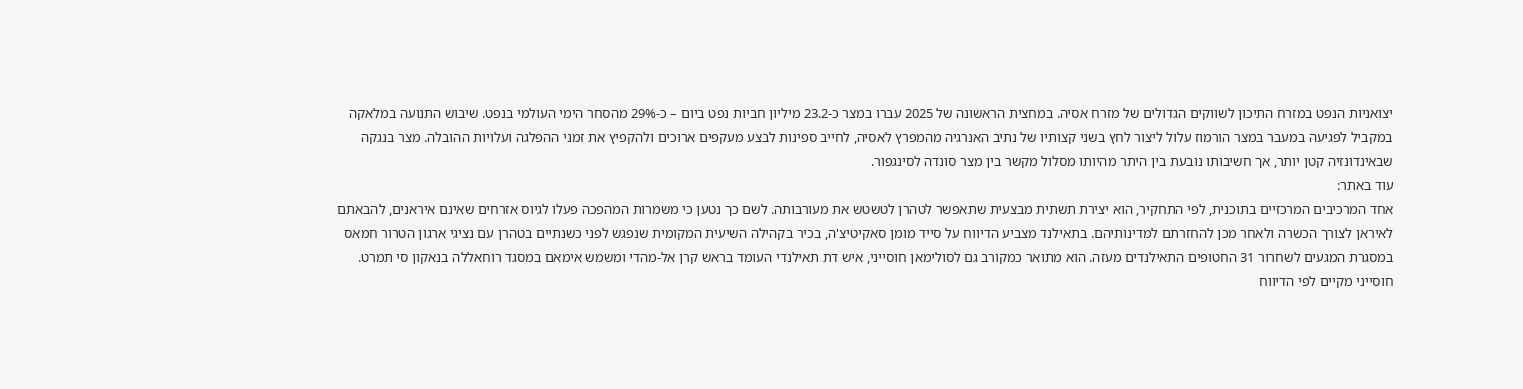יצואניות הנפט במזרח התיכון לשווקים הגדולים של מזרח אסיה. במחצית הראשונה של 2025 עברו במצר כ-23.2 מיליון חביות נפט ביום – כ-29% מהסחר הימי העולמי בנפט. שיבוש התנועה במלאקה במקביל לפגיעה במעבר במצר הורמוז עלול ליצור לחץ בשני קצותיו של נתיב האנרגיה מהמפרץ לאסיה, לחייב ספינות לבצע מעקפים ארוכים ולהקפיץ את זמני ההפלגה ועלויות ההובלה. מצר בנגקה שבאינדונזיה קטן יותר, אך חשיבותו נובעת בין היתר מהיותו מסלול מקשר בין מצר סונדה לסינגפור.
עוד באתר:
אחד המרכיבים המרכזיים בתוכנית, לפי התחקיר, הוא יצירת תשתית מבצעית שתאפשר לטהרן לטשטש את מעורבותה. לשם כך נטען כי משמרות המהפכה פעלו לגיוס אזרחים שאינם איראנים, להבאתם לאיראן לצורך הכשרה ולאחר מכן להחזרתם למדינותיהם. בתאילנד מצביע הדיווח על סייד מומן סאקיטיצ'ה, בכיר בקהילה השיעית המקומית שנפגש לפני כשנתיים בטהרן עם נציגי ארגון הטרור חמאס במסגרת המגעים לשחרור 31 החטופים התאילנדים מעזה. הוא מתואר כמקורב גם לסולימאן חוסייני, איש דת תאילנדי העומד בראש קרן אל-מהדי ומשמש אימאם במסגד רוחאללה בנאקון סי תמרט. חוסייני מקיים לפי הדיווח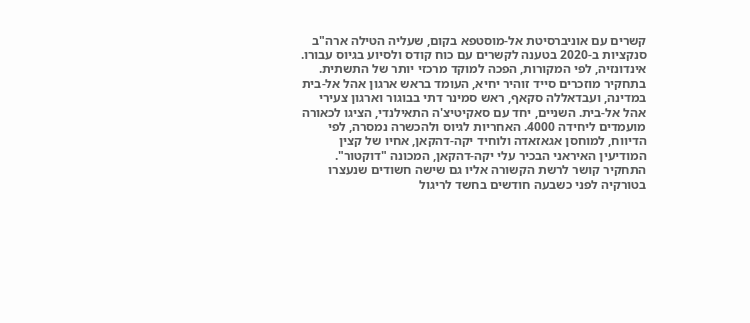קשרים עם אוניברסיטת אל-מוסטפא בקום, שעליה הטילה ארה"ב סנקציות ב-2020 בטענה לקשרים עם כוח קודס ולסיוע בגיוס עבורו.
אינדונזיה, לפי המקורות, הפכה למוקד מרכזי יותר של התשתית. בתחקיר מוזכרים סייד זוהיר יחיא, העומד בראש ארגון אהל אל-בית במדינה, ועבדאללה סקאף, ראש סמינר דתי בבוגור וארגון צעירי אהל אל-בית. השניים, יחד עם סאקיטיצ'ה התאילנדי, הציגו לכאורה מועמדים ליחידה 4000. האחריות לגיוס ולהכשרה נמסרה, לפי הדיווח, למוחסן אגאזאדה ולוחיד יקה-דהקאן, אחיו של קצין המודיעין האיראני הבכיר עלי יקה-דהקאן, המכונה "דוקטור". התחקיר קושר לרשת הקשורה אליו גם שישה חשודים שנעצרו בטורקיה לפני כשבעה חודשים בחשד לריגול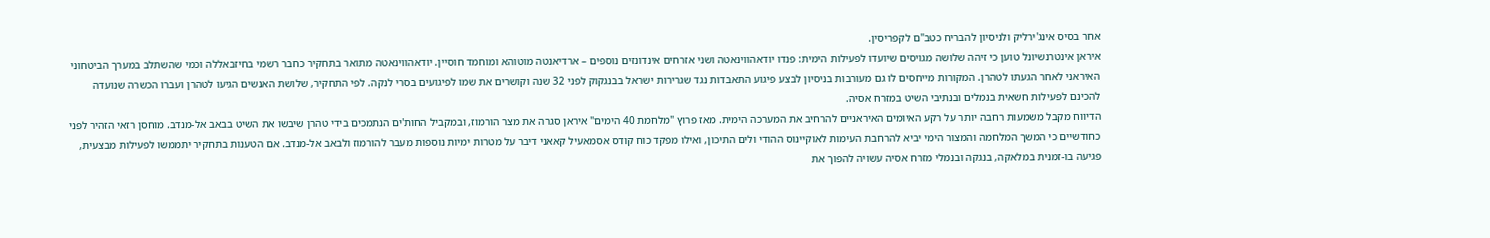אחר בסיס אינג'ירליק ולניסיון להבריח כטב"ם לקפריסין.
איראן אינטרנשיונל טוען כי זיהה שלושה מגויסים שיועדו לפעילות הימית: פנדו יודאהווינאטה ושני אזרחים אינדונזים נוספים – ארדיאנטה מוטוהא ומוחמד חוסיין. יודאהווינאטה מתואר בתחקיר כחבר רשמי בחיזבאללה וכמי שהשתלב במערך הביטחוני האיראני לאחר הגעתו לטהרן. המקורות מייחסים לו גם מעורבות בניסיון לבצע פיגוע התאבדות נגד שגרירות ישראל בבנגקוק לפני 32 שנה וקושרים את שמו לפיגועים בסרי לנקה. לפי התחקיר, שלושת האנשים הגיעו לטהרן ועברו הכשרה שנועדה להכינם לפעילות חשאית בנמלים ובנתיבי השיט במזרח אסיה.
הדיווח מקבל משמעות רחבה יותר על רקע האיומים האיראניים להרחיב את המערכה הימית. מאז פרוץ "מלחמת 40 הימים" איראן סגרה את מצר הורמוז, ובמקביל החות'ים הנתמכים בידי טהרן שיבשו את השיט בבאב אל-מנדב. מוחסן רזאי הזהיר לפני כחודשיים כי המשך המלחמה והמצור הימי יביא להרחבת העימות לאוקיינוס ההודי ולים התיכון, ואילו מפקד כוח קודס אסמאעיל קאאני דיבר על מטרות ימיות נוספות מעבר להורמוז ולבאב אל-מנדב. אם הטענות בתחקיר יתממשו לפעילות מבצעית, פגיעה בו-זמנית במלאקה, בנגקה ובנמלי מזרח אסיה עשויה להפוך את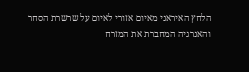הלחץ האיראני מאיום אזורי לאיום על שרשרת הסחר והאנרגיה המחברת את המזרח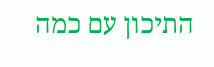התיכון עם כמה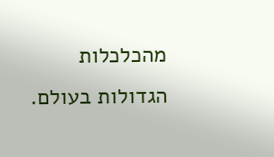מהכלכלות הגדולות בעולם.